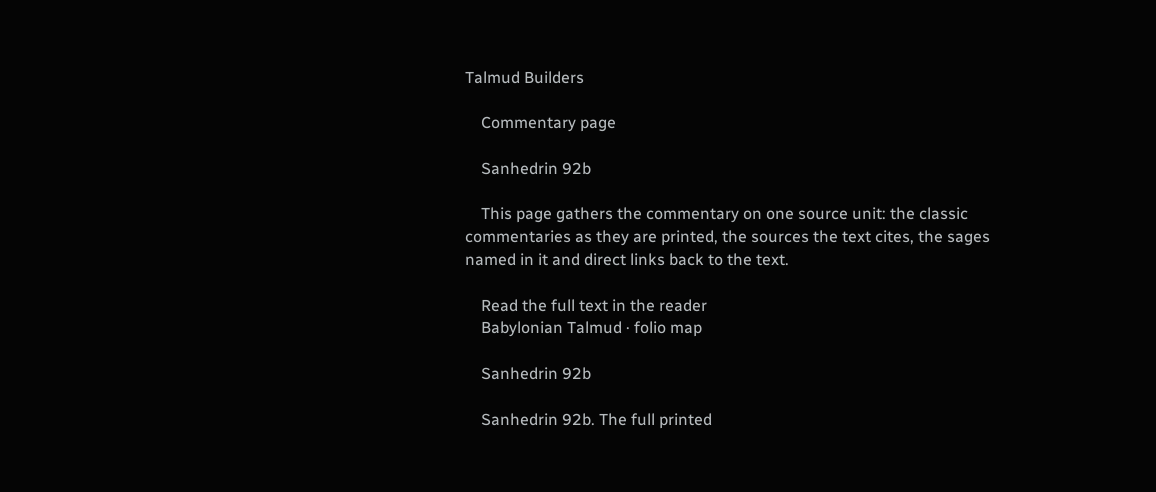Talmud Builders

    Commentary page

    Sanhedrin 92b

    This page gathers the commentary on one source unit: the classic commentaries as they are printed, the sources the text cites, the sages named in it and direct links back to the text.

    Read the full text in the reader
    Babylonian Talmud · folio map

    Sanhedrin 92b

    Sanhedrin 92b. The full printed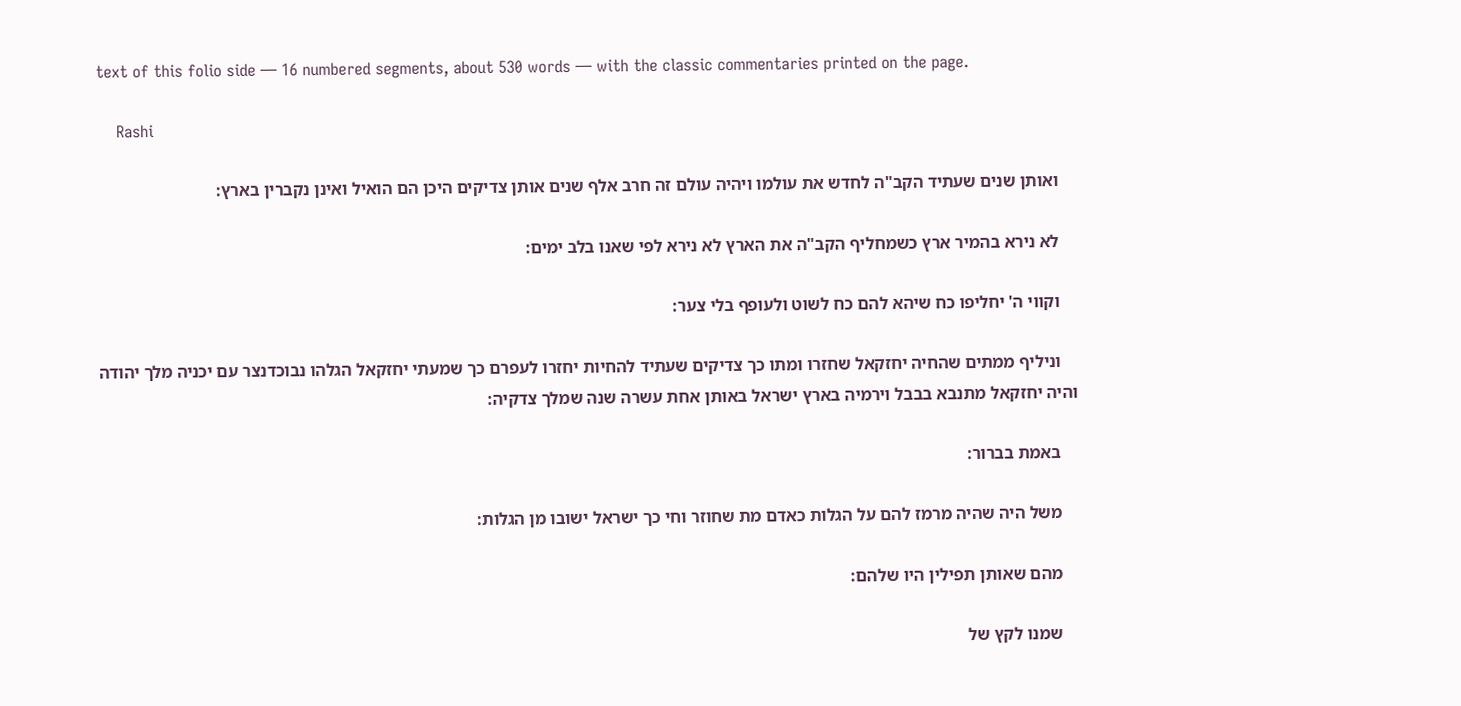text of this folio side — 16 numbered segments, about 530 words — with the classic commentaries printed on the page.

    Rashi

    ואותן שנים שעתיד הקב"ה לחדש את עולמו ויהיה עולם זה חרב אלף שנים אותן צדיקים היכן הם הואיל ואינן נקברין בארץ:

    לא נירא בהמיר ארץ כשמחליף הקב"ה את הארץ לא נירא לפי שאנו בלב ימים:

    וקווי ה' יחליפו כח שיהא להם כח לשוט ולעופף בלי צער:

    וניליף ממתים שהחיה יחזקאל שחזרו ומתו כך צדיקים שעתיד להחיות יחזרו לעפרם כך שמעתי יחזקאל הגלהו נבוכדנצר עם יכניה מלך יהודה והיה יחזקאל מתנבא בבבל וירמיה בארץ ישראל באותן אחת עשרה שנה שמלך צדקיה:

    באמת בברור:

    משל היה שהיה מרמז להם על הגלות כאדם מת שחוזר וחי כך ישראל ישובו מן הגלות:

    מהם שאותן תפילין היו שלהם:

    שמנו לקץ של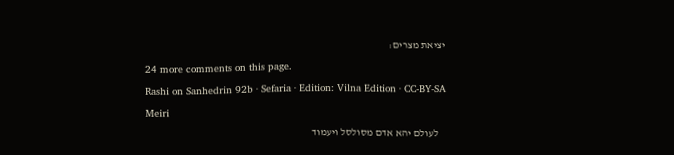יציאת מצרים:

    24 more comments on this page.

    Rashi on Sanhedrin 92b · Sefaria · Edition: Vilna Edition · CC-BY-SA

    Meiri

    לעולם יהא אדם מסולסל ויעמוד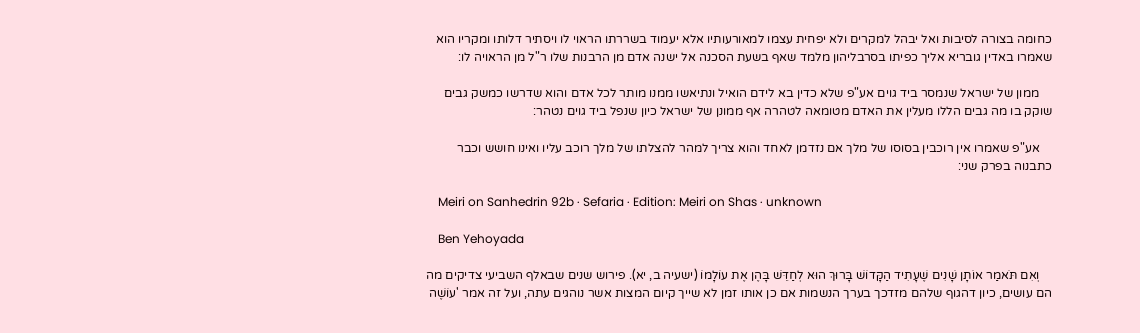כחומה בצורה לסיבות ואל יבהל למקרים ולא יפחית עצמו למאורעותיו אלא יעמוד בשררתו הראוי לו ויסתיר דלותו ומקריו הוא שאמרו באדין גובריא אליך כפיתו בסרבליהון מלמד שאף בשעת הסכנה אל ישנה אדם מן הרבנות שלו ר"ל מן הראויה לו:

    ממון של ישראל שנמסר ביד גוים אע"פ שלא כדין בא לידם הואיל ונתיאשו ממנו מותר לכל אדם והוא שדרשו כמשק גבים שוקק בו מה גבים הללו מעלין את האדם מטומאה לטהרה אף ממונן של ישראל כיון שנפל ביד גוים נטהר:

    אע"פ שאמרו אין רוכבין בסוסו של מלך אם נזדמן לאחד והוא צריך למהר להצלתו של מלך רוכב עליו ואינו חושש וכבר כתבנוה בפרק שני:

    Meiri on Sanhedrin 92b · Sefaria · Edition: Meiri on Shas · unknown

    Ben Yehoyada

    וְאִם תֹּאמַר אוֹתָן שָׁנִים שֶׁעָתִיד הַקָּדוֹשׁ בָּרוּךְ הוּא לְחַדֵּשׁ בָּהֶן אֶת עוֹלָמוֹ (ישעיה ב, יא). פירוש שנים שבאלף השביעי צדיקים מה הם עושים, כיון דהגוף שלהם מזדכך בערך הנשמות אם כן אותו זמן לא שייך קיום המצות אשר נוהגים עתה, ועל זה אמר 'עוֹשֶׁה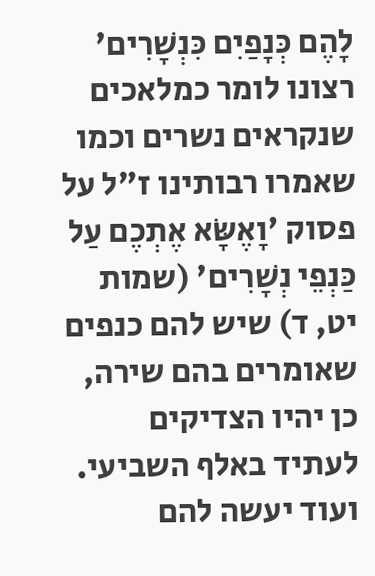לָהֶם כְּנָפַיִם כִּנְשָׁרִים' רצונו לומר כמלאכים שנקראים נשרים וכמו שאמרו רבותינו ז"ל על פסוק 'וָאֶשָּׂא אֶתְכֶם עַל כַּנְפֵי נְשָׁרִים' (שמות יט, ד) שיש להם כנפים שאומרים בהם שירה, כן יהיו הצדיקים לעתיד באלף השביעי. ועוד יעשה להם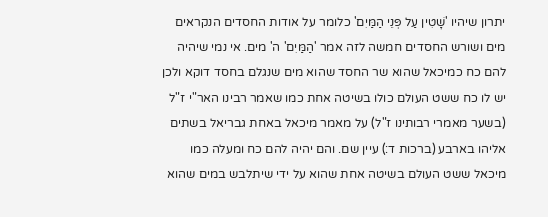יתרון שיהיו 'שָׁטִין עַל פְּנֵי הַמַּיִם' כלומר על אודות החסדים הנקראים מים ושורש החסדים חמשה לזה אמר 'הַמַּיִם' ה' מים. אי נמי שיהיה להם כח כמיכאל שהוא שר החסד שהוא מים שנגלם בחסד דוקא ולכן יש לו כח ששט העולם כולו בשיטה אחת כמו שאמר רבינו האר"י ז"ל (בשער מאמרי רבותינו ז"ל) על מאמר מיכאל באחת גבריאל בשתים אליהו בארבע (ברכות ד:) עיין שם. והם יהיה להם כח ומעלה כמו מיכאל ששט העולם בשיטה אחת שהוא על ידי שיתלבש במים שהוא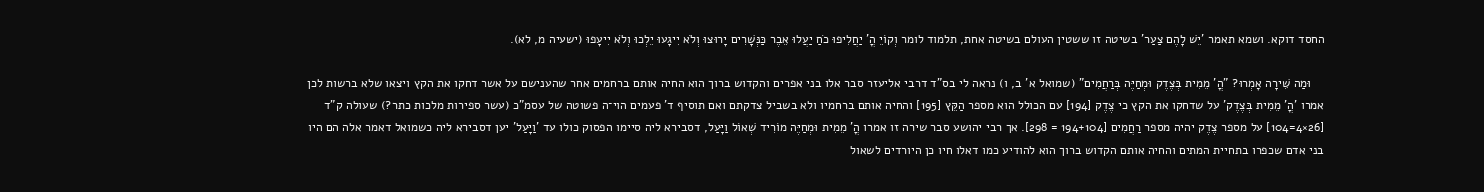החסד דוקא. ושמא תאמר 'יֵשׁ לָהֶם צַעַר' בשיטה זו ששטין העולם בשיטה אחת, תלמוד לומר וְקוֹיֵ הֳ' יַחֲלִיפוּ כֹחַ יַעֲלוּ אֵבֶר כַּנְּשָׁרִים יָרוּצוּ וְלֹא יִיגָעוּ יֵלְכוּ וְלֹא יִיעָפוּ (ישעיה מ, לא).

    וּמַה שִּׁירָה אָמְרוּ? "הֳ' מֵמִית בְּצֶדֶק וּמְחַיֶּה בְּרַחֲמִים" (שמואל א' ב, ו) נראה לי בס"ד דרבי אליעזר סבר אלו בני אפרים והקדוש ברוך הוא החיה אותם ברחמים אחר שהענישם על אשר דחקו את הקץ ויצאו שלא ברשות לכן אמרו 'הֳ' מֵמִית בְּצֶדֶק' על שדחקו את הקץ כי צֶדֶק [194] עם הכולל הוא מספר הַקֵּץ [195] והחיה אותם ברחמיו ולא בשביל צדקתם ואם תוסיף ד' פעמים הוי־ה פשוטה של עסמ"כ (עשר ספירות מלכות כתר?) שעולה ק"ד [26×4=104] על מספר צֶדֶק יהיה מספר רַחֲמִים [194+104 = 298]. אך רבי יהושע סבר שירה זו אמרו הֳ' מֵמִית וּמְחַיֶּה מוֹרִיד שְׁאוֹל וַיָּעַל, דסבירא ליה סיימו הפסוק כולו עד 'וַיָּעַל' יען דסבירא ליה כשמואל דאמר אלה הם היו בני אדם שכפרו בתחיית המתים והחיה אותם הקדוש ברוך הוא להודיע כמו דאלו חיו כן היורדים לשאול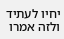יחיו לעתיד ולזה אמרו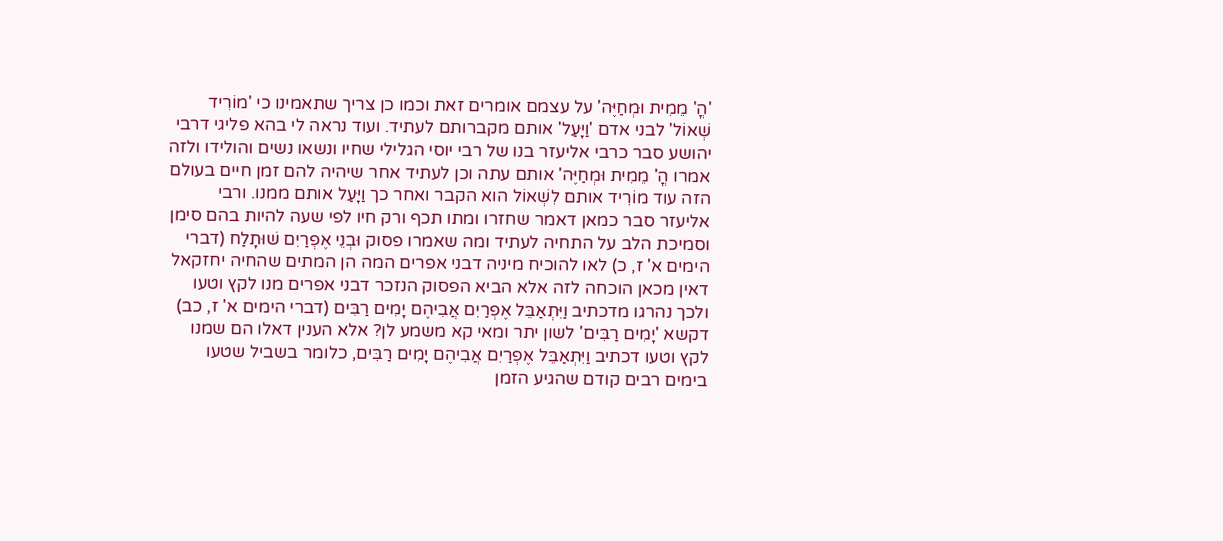'הֳ' מֵמִית וּמְחַיֶּה' על עצמם אומרים זאת וכמו כן צריך שתאמינו כי 'מוֹרִיד שְׁאוֹל' לבני אדם 'וַיָּעַל' אותם מקברותם לעתיד. ועוד נראה לי בהא פליגי דרבי יהושע סבר כרבי אליעזר בנו של רבי יוסי הגלילי שחיו ונשאו נשים והולידו ולזה אמרו הֳ' מֵמִית וּמְחַיֶּה' אותם עתה וכן לעתיד אחר שיהיה להם זמן חיים בעולם הזה עוד מוֹרִיד אותם לִשְׁאוֹל הוא הקבר ואחר כך וַיָּעַל אותם ממנו. ורבי אליעזר סבר כמאן דאמר שחזרו ומתו תכף ורק חיו לפי שעה להיות בהם סימן וסמיכת הלב על התחיה לעתיד ומה שאמרו פסוק וּבְנֵי אֶפְרַיִם שׁוּתָלַח (דברי הימים א' ז, כ) לאו להוכיח מיניה דבני אפרים המה הן המתים שהחיה יחזקאל דאין מכאן הוכחה לזה אלא הביא הפסוק הנזכר דבני אפרים מנו לקץ וטעו ולכך נהרגו מדכתיב וַיִּתְאַבֵּל אֶפְרַיִם אֲבִיהֶם יָמִים רַבִּים (דברי הימים א' ז, כב) דקשא 'יָמִים רַבִּים' לשון יתר ומאי קא משמע לן? אלא הענין דאלו הם שמנו לקץ וטעו דכתיב וַיִּתְאַבֵּל אֶפְרַיִם אֲבִיהֶם יָמִים רַבִּים, כלומר בשביל שטעו בימים רבים קודם שהגיע הזמן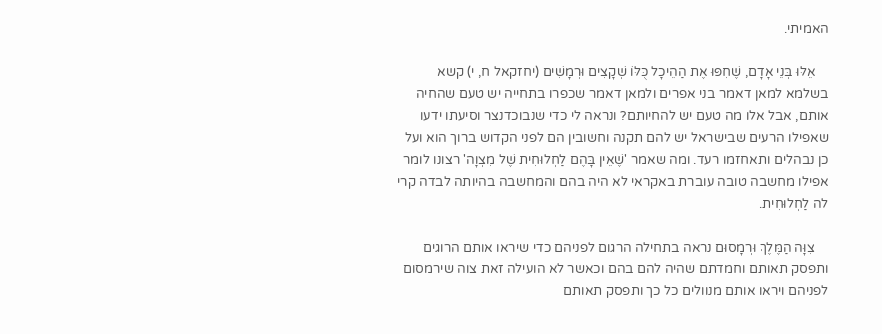האמיתי.

    אֵלּוּ בְּנֵי אָדָם, שֶׁחִפּוּ אֶת הַהֵיכָל כֻּלּוֹ שְׁקָצִים וּרְמָשִׁים (יחזקאל ח, י) קשא בשלמא למאן דאמר בני אפרים ולמאן דאמר שכפרו בתחייה יש טעם שהחיה אותם, אבל אלו מה טעם יש להחיותם? ונראה לי כדי שנבוכדנצר וסיעתו ידעו שאפילו הרעים שבישראל יש להם תקנה וחשובין הם לפני הקדוש ברוך הוא ועל כן נבהלים ותאחזמו רעד. ומה שאמר 'שֶׁאֵין בָּהֶם לַחְלוּחִית שֶׁל מִצְוָה' רצונו לומר אפילו מחשבה טובה עוברת באקראי לא היה בהם והמחשבה בהיותה לבדה קרי לה לַחְלוּחִית.

    צִוָּה הַמֶּלֶךְ וּרְמָסוּם נראה בתחילה הרגום לפניהם כדי שיראו אותם הרוגים ותפסק תאותם וחמדתם שהיה להם בהם וכאשר לא הועילה זאת צוה שירמסום לפניהם ויראו אותם מנוולים כל כך ותפסק תאותם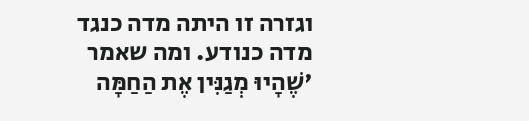וגזרה זו היתה מדה כנגד מדה כנודע. ומה שאמר 'שֶׁהָיוּ מְגַנִּין אֶת הַחַמָּה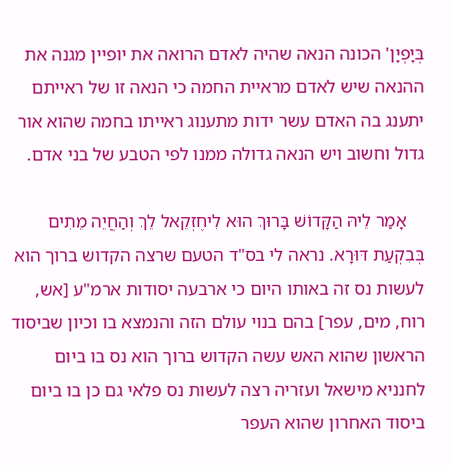בְּיָפְיָן' הכונה הנאה שהיה לאדם הרואה את יופיין מגנה את ההנאה שיש לאדם מראיית החמה כי הנאה זו של ראייתם יתענג בה האדם עשר ידות מתענוג ראייתו בחמה שהוא אור גדול וחשוב ויש הנאה גדולה ממנו לפי הטבע של בני אדם.

    אָמַר לֵיהּ הַקָּדוֹשׁ בָּרוּךְ הוּא לִיחֶזְקֵאל לֵךְ וְהַחֲיֵה מֵתִים בְּבִקְעַת דּוּרָא. נראה לי בס"ד הטעם שרצה הקדוש ברוך הוא לעשות נס זה באותו היום כי ארבעה יסודות ארמ"ע [אש, רוח, מים, עפר] בהם בנוי עולם הזה והנמצא בו וכיון שביסוד הראשון שהוא האש עשה הקדוש ברוך הוא נס בו ביום לחנניא מישאל ועזריה רצה לעשות נס פלאי גם כן בו ביום ביסוד האחרון שהוא העפר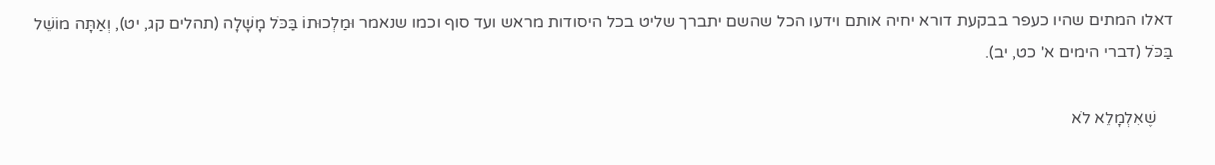דאלו המתים שהיו כעפר בבקעת דורא יחיה אותם וידעו הכל שהשם יתברך שליט בכל היסודות מראש ועד סוף וכמו שנאמר וּמַלְכוּתוֹ בַּכֹּל מָשָׁלָה (תהלים קג, יט), וְאַתָּה מוֹשֵׁל בַּכֹּל (דברי הימים א' כט, יב).

    שֶׁאִלְמָלֵא לֹא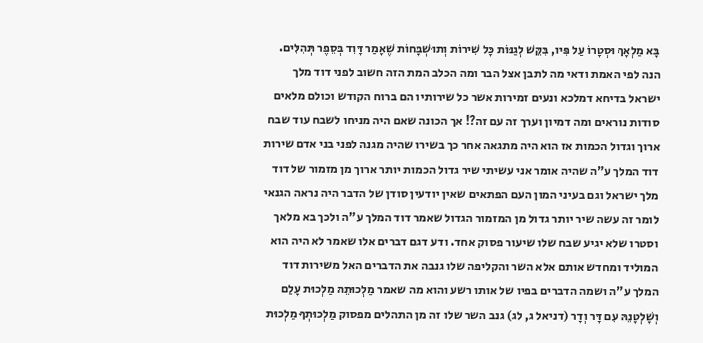בָּא מַלְאָךְ וּסְטָרוֹ עַל פִּיו, בִּקֵּשׁ לְגַנּוֹת כָּל שִׁירוֹת וְתוּשְׁבָּחוֹת שֶׁאָמַר דָּוִד בְּסֵפֶר תְּהִלִּים. הנה לפי האמת ודאי מה לתבן אצל הבר ומה הכלב המת הזה חשוב לפני דוד מלך ישראל בדיחא דמלכא ונעים זמירות אשר כל שירותיו הם ברוח הקודש וכולם מלאים סודות נוראים ומה דמיון וערך זה עם זה?! אך הכונה שאם היה מניחו לשבח עוד שבח ארוך וגדול הכמות אז הוא היה מתגאה אחר כך בשירו שהיה מגנה לפני בני אדם שירות דוד המלך ע"ה שהיה אומר אני עשיתי שיר גדול הכמות יותר ארוך מן מזמור של דוד מלך ישראל וגם בעיני המון העם הפתאים שאין יודעין סודן של הדבר היה נראה הגנאי לומר זה עשה שיר יותר גדול מן המזמור הגדול שאמר דוד המלך ע"ה ולכך בא מלאך וסטרו שלא יגיע שבח שלו שיעור פסוק אחד. ודע דגם דברים אלו שאמר לא היה הוא המוליד ומחדש אותם אלא השר והקליפה שלו גנבה את הדברים האל משירות דוד המלך ע"ה ושמה הדברים בפיו של אותו רשע והוא מה שאמר מַלְכוּתֵהּ מַלְכוּת עָלַם וְשָׁלְטָנֵהּ עִם דָּר וְדָר (דניאל ג, לג) גנב השר שלו זה מן התהלים מפסוק מַלְכוּתְךָ מַלְכוּת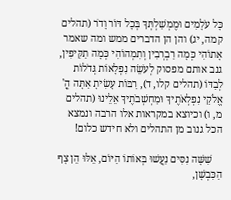כָּל עֹלָמִים וּמֶמְשַׁלְתְּךָ בְּכָל דּוֹר וָדֹר (תהלים קמה, יג) והן הן הדברים ממש ומה שאמר אָתוֹהִי כְּמָה רַבְרְבִין וְתִמְהוֹהִי כְּמָה תַקִּיפִין, גנב אותם מפסוק לְעֹשֵׂה נִפְלָאוֹת גְּדֹלוֹת לְבַדּוֹ (תהלים קלו, ד), רַבּוֹת עָשִׂיתָ אַתָּה הֳ' אֱלֹקַי נִפְלְאֹתֶיךָ וּמַחְשְׁבֹתֶיךָ אֵלֵינוּ (תהלים מ, ו) וכיוצא במקראות אלו הרבה ונמצא הכל גנוב מן התהלים ולא חידש כלום!

    שִׁשָּׁה נִסִּים נַעֲשׁוּ בְּאוֹתוֹ הַיּוֹם, אֵלּוּ הֵן צָף הַכִּבְשָׁן,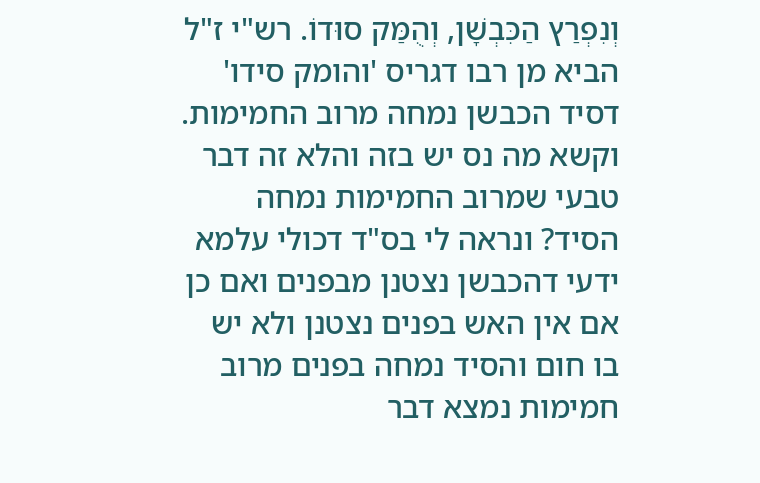וְנִפְרַץ הַכִּבְשָׁן, וְהֻמַּק סוּדוֹ. רש"י ז"ל הביא מן רבו דגריס 'והומק סידו' דסיד הכבשן נמחה מרוב החמימות. וקשא מה נס יש בזה והלא זה דבר טבעי שמרוב החמימות נמחה הסיד? ונראה לי בס"ד דכולי עלמא ידעי דהכבשן נצטנן מבפנים ואם כן אם אין האש בפנים נצטנן ולא יש בו חום והסיד נמחה בפנים מרוב חמימות נמצא דבר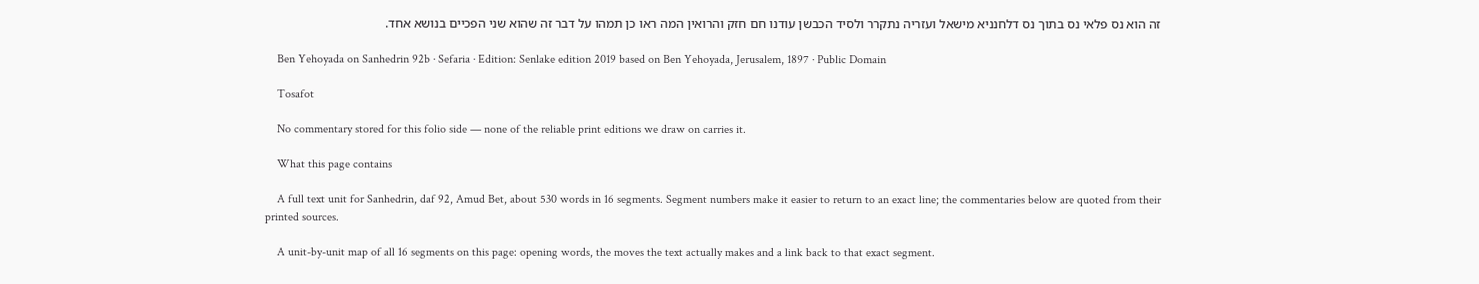זה הוא נס פלאי נס בתוך נס דלחנניא מישאל ועזריה נתקרר ולסיד הכבשן עודנו חם חזק והרואין המה ראו כן תמהו על דבר זה שהוא שני הפכיים בנושא אחד.

    Ben Yehoyada on Sanhedrin 92b · Sefaria · Edition: Senlake edition 2019 based on Ben Yehoyada, Jerusalem, 1897 · Public Domain

    Tosafot

    No commentary stored for this folio side — none of the reliable print editions we draw on carries it.

    What this page contains

    A full text unit for Sanhedrin, daf 92, Amud Bet, about 530 words in 16 segments. Segment numbers make it easier to return to an exact line; the commentaries below are quoted from their printed sources.

    A unit-by-unit map of all 16 segments on this page: opening words, the moves the text actually makes and a link back to that exact segment.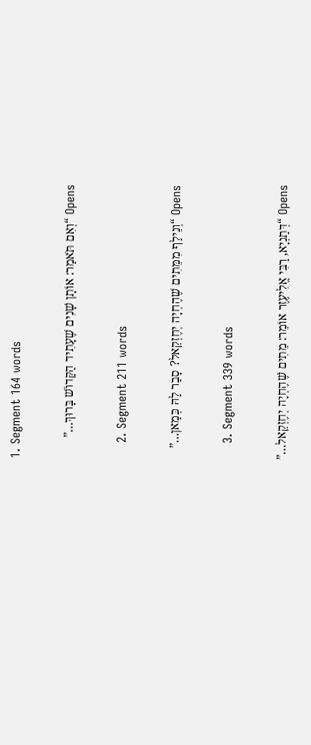1. Segment 164 words

      Opens “וְאִם תֹּאמַר: אוֹתָן שָׁנִים שֶׁעָתִיד הַקָּדוֹשׁ בָּרוּךְ…”

    2. Segment 211 words

      Opens “וְנֵילַף מִמֵּתִים שֶׁהֶחְיָה יְחֶזְקֵאל? סָבַר לַהּ כְּמַאן…”

    3. Segment 339 words

      Opens “דְּתַנְיָא, רַבִּי אֱלִיעֶזֶר אוֹמֵר: מֵתִים שֶׁהֶחְיָה יְחֶזְקֵאל…”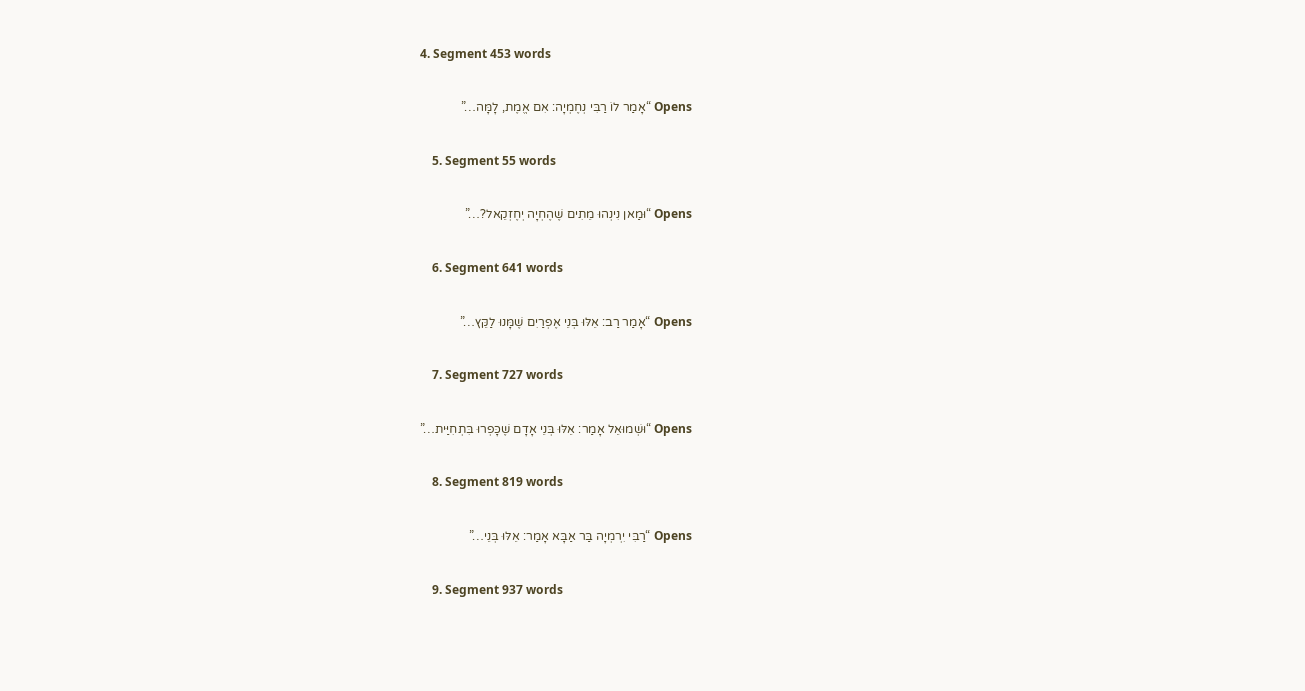4. Segment 453 words

      Opens “אָמַר לוֹ רַבִּי נְחֶמְיָה: אִם אֱמֶת, לָמָּה…”

    5. Segment 55 words

      Opens “וּמַאן נִינְהוּ מֵתִים שֶׁהֶחְיָה יְחֶזְקֵאל?…”

    6. Segment 641 words

      Opens “אָמַר רַב: אֵלּוּ בְּנֵי אֶפְרַיִם שֶׁמָּנוּ לַקֵּץ…”

    7. Segment 727 words

      Opens “וּשְׁמוּאֵל אָמַר: אֵלּוּ בְּנֵי אָדָם שֶׁכָּפְרוּ בִּתְחִיַּית…”

    8. Segment 819 words

      Opens “רַבִּי יִרְמְיָה בַּר אַבָּא אָמַר: אֵלּוּ בְּנֵי…”

    9. Segment 937 words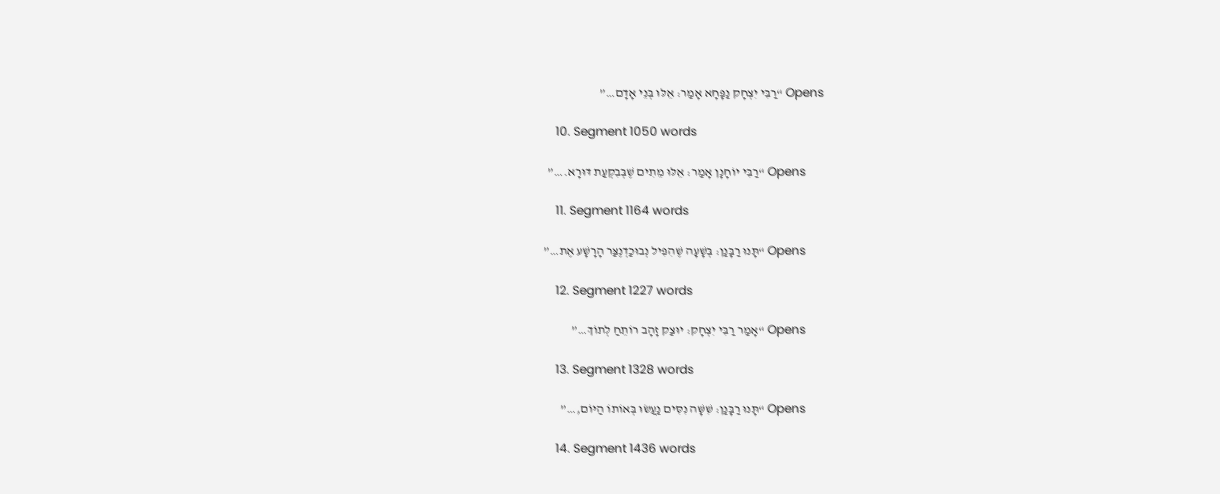Opens “רַבִּי יִצְחָק נַפָּחָא אָמַר: אֵלּוּ בְּנֵי אָדָם…”

    10. Segment 1050 words

      Opens “רַבִּי יוֹחָנָן אָמַר: אֵלּוּ מֵתִים שֶׁבְּבִקְעַת דּוּרָא.…”

    11. Segment 1164 words

      Opens “תָּנוּ רַבָּנַן: בְּשָׁעָה שֶׁהִפִּיל נְבוּכַדְנֶצַּר הָרָשָׁע אֶת…”

    12. Segment 1227 words

      Opens “אָמַר רַבִּי יִצְחָק: יוּצַק זָהָב רוֹתֵחַ לְתוֹךְ…”

    13. Segment 1328 words

      Opens “תָּנוּ רַבָּנַן: שִׁשָּׁה נִסִּים נַעֲשׂוּ בְּאוֹתוֹ הַיּוֹם,…”

    14. Segment 1436 words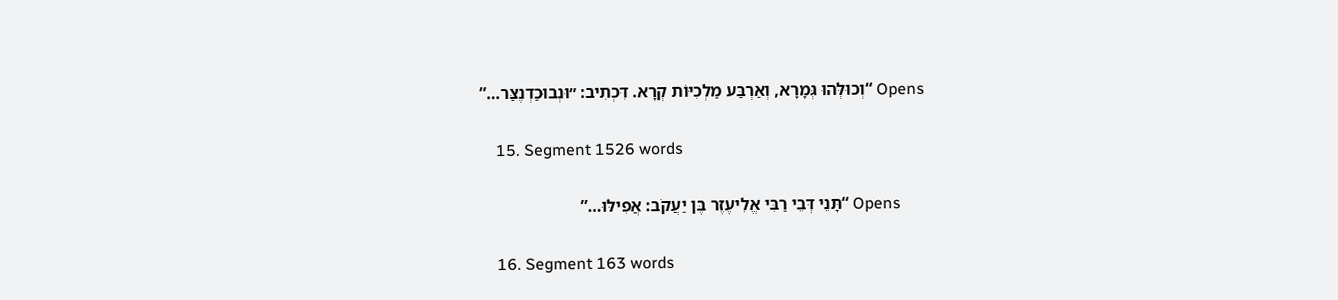Opens “וְכוּלְּהוּ גְּמָרָא, וְאַרְבַּע מַלְכִיּוֹת קְרָא. דִּכְתִיב: ״וּנְבוּכַדְנֶצַּר…”

    15. Segment 1526 words

      Opens “תָּנֵי דְּבֵי רַבִּי אֱלִיעֶזֶר בֶּן יַעֲקֹב: אֲפִילּוּ…”

    16. Segment 163 words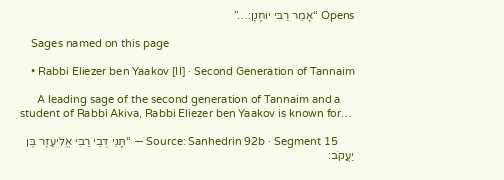Opens “אָמַר רַבִּי יוֹחָנָן:…”

    Sages named on this page

    • Rabbi Eliezer ben Yaakov [II] · Second Generation of Tannaim

      A leading sage of the second generation of Tannaim and a student of Rabbi Akiva, Rabbi Eliezer ben Yaakov is known for…

      Source: Sanhedrin 92b · Segment 15 — “תָּנֵי דְּבֵי רַבִּי אֱלִיעֶזֶר בֶּן יַעֲקֹב: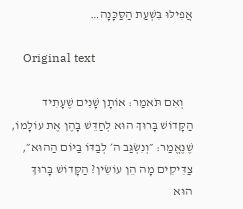אֲפִילּוּ בִּשְׁעַת הַסַּכָּנָה…

    Original text

    וְאִם תֹּאמַר: אוֹתָן שָׁנִים שֶׁעָתִיד הַקָּדוֹשׁ בָּרוּךְ הוּא לְחַדֵּשׁ בָּהֶן אֶת עוֹלָמוֹ, שֶׁנֶּאֱמַר: ״וְנִשְׂגַּב ה׳ לְבַדּוֹ בַּיּוֹם הַהוּא״, צַדִּיקִים מָה הֵן עוֹשִׂין? הַקָּדוֹשׁ בָּרוּךְ הוּא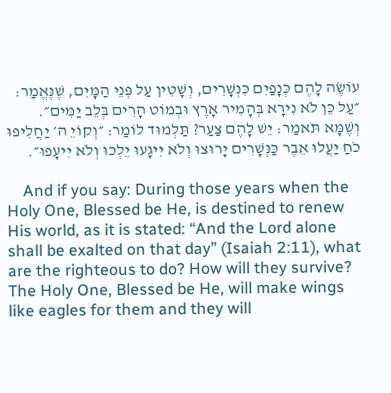עוֹשֶׂה לָהֶם כְּנָפַיִם כִּנְשָׁרִים, וְשָׁטִין עַל פְּנֵי הַמָּיִם, שֶׁנֶּאֱמַר: ״עַל כֵּן לֹא נִירָא בְּהָמִיר אָרֶץ וּבְמוֹט הָרִים בְּלֵב יַמִּים״. וְשֶׁמָּא תֹּאמַר: יֵשׁ לָהֶם צַעַר? תַּלְמוּד לוֹמַר: ״וְקוֹיֵ ה׳ יַחֲלִיפוּ כֹחַ יַעֲלוּ אֵבֶר כַּנְּשָׁרִים יָרוּצוּ וְלֹא יִיגָעוּ יֵלְכוּ וְלֹא יִיעָפוּ״.

    And if you say: During those years when the Holy One, Blessed be He, is destined to renew His world, as it is stated: “And the Lord alone shall be exalted on that day” (Isaiah 2:11), what are the righteous to do? How will they survive? The Holy One, Blessed be He, will make wings like eagles for them and they will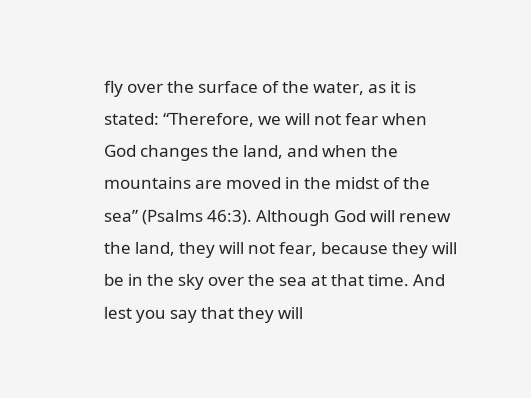fly over the surface of the water, as it is stated: “Therefore, we will not fear when God changes the land, and when the mountains are moved in the midst of the sea” (Psalms 46:3). Although God will renew the land, they will not fear, because they will be in the sky over the sea at that time. And lest you say that they will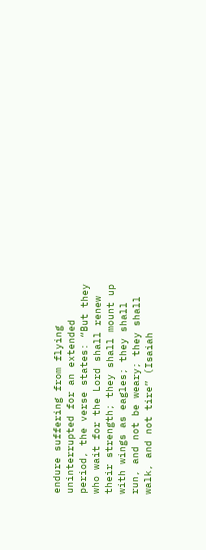endure suffering from flying uninterrupted for an extended period, the verse states: “But they who wait for the Lord shall renew their strength; they shall mount up with wings as eagles; they shall run, and not be weary; they shall walk, and not tire” (Isaiah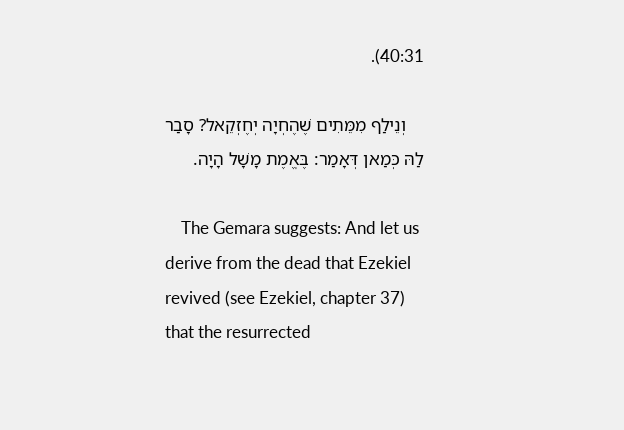40:31).

    וְנֵילַף מִמֵּתִים שֶׁהֶחְיָה יְחֶזְקֵאל? סָבַר לַהּ כְּמַאן דְּאָמַר: בֶּאֱמֶת מָשָׁל הָיָה.

    The Gemara suggests: And let us derive from the dead that Ezekiel revived (see Ezekiel, chapter 37) that the resurrected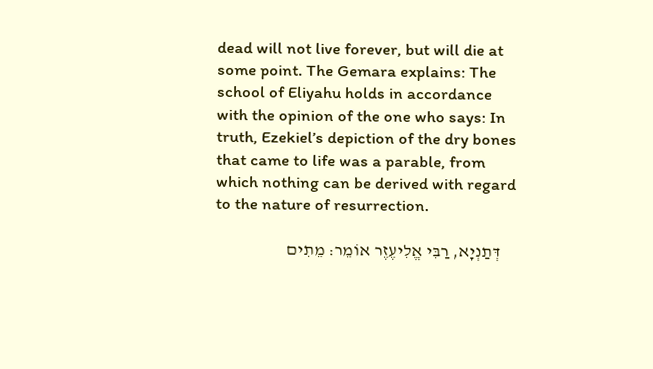dead will not live forever, but will die at some point. The Gemara explains: The school of Eliyahu holds in accordance with the opinion of the one who says: In truth, Ezekiel’s depiction of the dry bones that came to life was a parable, from which nothing can be derived with regard to the nature of resurrection.

    דְּתַנְיָא, רַבִּי אֱלִיעֶזֶר אוֹמֵר: מֵתִים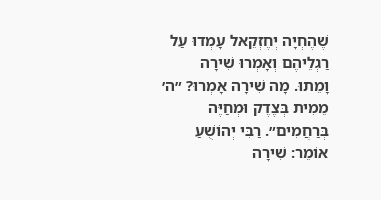שֶׁהֶחְיָה יְחֶזְקֵאל עָמְדוּ עַל רַגְלֵיהֶם וְאָמְרוּ שִׁירָה וָמֵתוּ. מָה שִׁירָה אָמְרוּ? ״ה׳ מֵמִית בְּצֶדֶק וּמְחַיֶּה בְּרַחֲמִים״. רַבִּי יְהוֹשֻׁעַ אוֹמֵר: שִׁירָה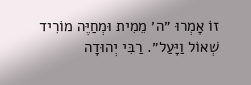זוֹ אָמְרוּ ״ה׳ מֵמִית וּמְחַיֶּה מוֹרִיד שְׁאוֹל וַיָּעַל״. רַבִּי יְהוּדָה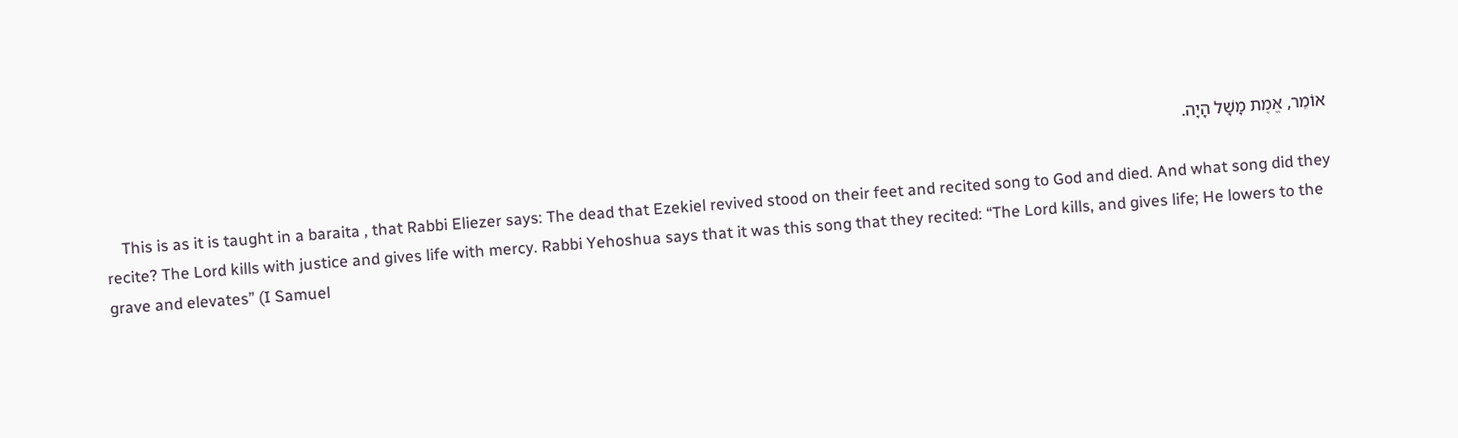אוֹמֵר, אֱמֶת מָשָׁל הָיָה.

    This is as it is taught in a baraita , that Rabbi Eliezer says: The dead that Ezekiel revived stood on their feet and recited song to God and died. And what song did they recite? The Lord kills with justice and gives life with mercy. Rabbi Yehoshua says that it was this song that they recited: “The Lord kills, and gives life; He lowers to the grave and elevates” (I Samuel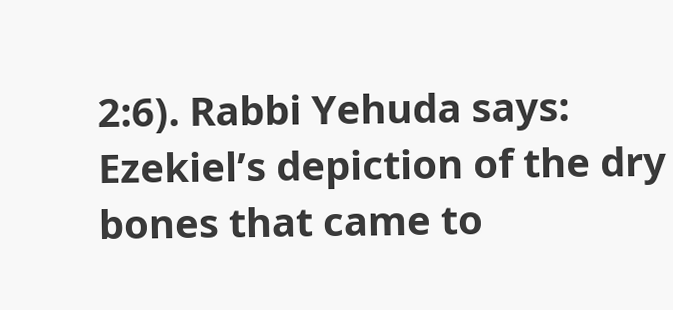2:6). Rabbi Yehuda says: Ezekiel’s depiction of the dry bones that came to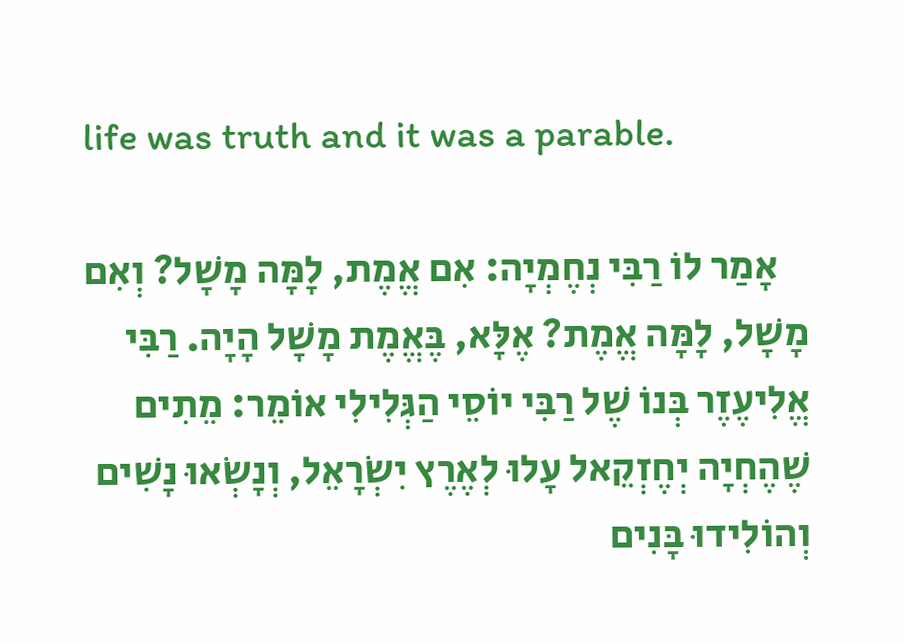life was truth and it was a parable.

    אָמַר לוֹ רַבִּי נְחֶמְיָה: אִם אֱמֶת, לָמָּה מָשָׁל? וְאִם מָשָׁל, לָמָּה אֱמֶת? אֶלָּא, בֶּאֱמֶת מָשָׁל הָיָה. רַבִּי אֱלִיעֶזֶר בְּנוֹ שֶׁל רַבִּי יוֹסֵי הַגְּלִילִי אוֹמֵר: מֵתִים שֶׁהֶחְיָה יְחֶזְקֵאל עָלוּ לְאֶרֶץ יִשְׂרָאֵל, וְנָשְׂאוּ נָשִׁים וְהוֹלִידוּ בָּנִים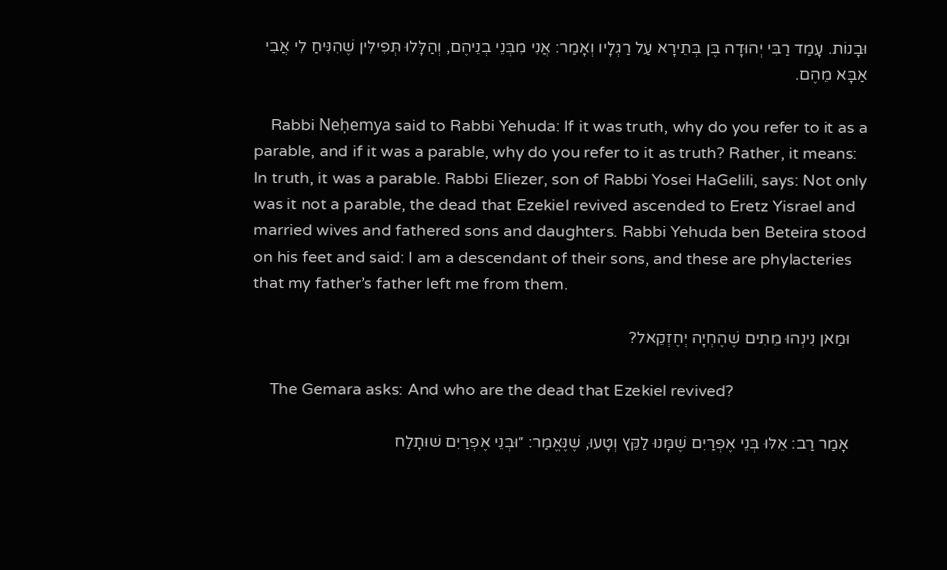וּבָנוֹת. עָמַד רַבִּי יְהוּדָה בֶּן בְּתֵירָא עַל רַגְלָיו וְאָמַר: אֲנִי מִבְּנֵי בְנֵיהֶם, וְהַלָּלוּ תְּפִילִּין שֶׁהִנִּיחַ לִי אֲבִי אַבָּא מֵהֶם.

    Rabbi Neḥemya said to Rabbi Yehuda: If it was truth, why do you refer to it as a parable, and if it was a parable, why do you refer to it as truth? Rather, it means: In truth, it was a parable. Rabbi Eliezer, son of Rabbi Yosei HaGelili, says: Not only was it not a parable, the dead that Ezekiel revived ascended to Eretz Yisrael and married wives and fathered sons and daughters. Rabbi Yehuda ben Beteira stood on his feet and said: I am a descendant of their sons, and these are phylacteries that my father’s father left me from them.

    וּמַאן נִינְהוּ מֵתִים שֶׁהֶחְיָה יְחֶזְקֵאל?

    The Gemara asks: And who are the dead that Ezekiel revived?

    אָמַר רַב: אֵלּוּ בְּנֵי אֶפְרַיִם שֶׁמָּנוּ לַקֵּץ וְטָעוּ, שֶׁנֶּאֱמַר: ״וּבְנֵי אֶפְרַיִם שׁוּתָלַח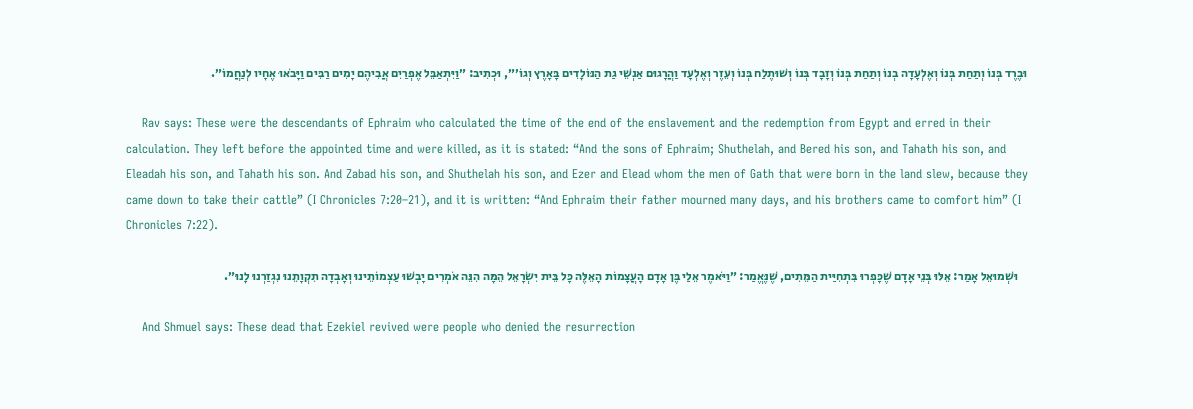וּבֶרֶד בְּנוֹ וְתַחַת בְּנוֹ וְאֶלְעָדָה בְנוֹ וְתַחַת בְּנוֹ וְזָבָד בְּנוֹ וְשׁוּתֶלַח בְּנוֹ וְעֵזֶר וְאֶלְעָד וַהֲרָגוּם אַנְשֵׁי גַת הַנּוֹלָדִים בָּאָרֶץ וְגוֹ׳״, וּכְתִיב: ״וַיִּתְאַבֵּל אֶפְרַיִם אֲבִיהֶם יָמִים רַבִּים וַיָּבֹאוּ אֶחָיו לְנַחֲמוֹ״.

    Rav says: These were the descendants of Ephraim who calculated the time of the end of the enslavement and the redemption from Egypt and erred in their calculation. They left before the appointed time and were killed, as it is stated: “And the sons of Ephraim; Shuthelah, and Bered his son, and Tahath his son, and Eleadah his son, and Tahath his son. And Zabad his son, and Shuthelah his son, and Ezer and Elead whom the men of Gath that were born in the land slew, because they came down to take their cattle” (I Chronicles 7:20–21), and it is written: “And Ephraim their father mourned many days, and his brothers came to comfort him” (I Chronicles 7:22).

    וּשְׁמוּאֵל אָמַר: אֵלּוּ בְּנֵי אָדָם שֶׁכָּפְרוּ בִּתְחִיַּית הַמֵּתִים, שֶׁנֶּאֱמַר: ״וַיֹּאמֶר אֵלַי בֶּן אָדָם הָעֲצָמוֹת הָאֵלֶּה כׇּל בֵּית יִשְׂרָאֵל הֵמָּה הִנֵּה אֹמְרִים יָבְשׁוּ עַצְמוֹתֵינוּ וְאָבְדָה תִקְוָתֵנוּ נִגְזַרְנוּ לָנוּ״.

    And Shmuel says: These dead that Ezekiel revived were people who denied the resurrection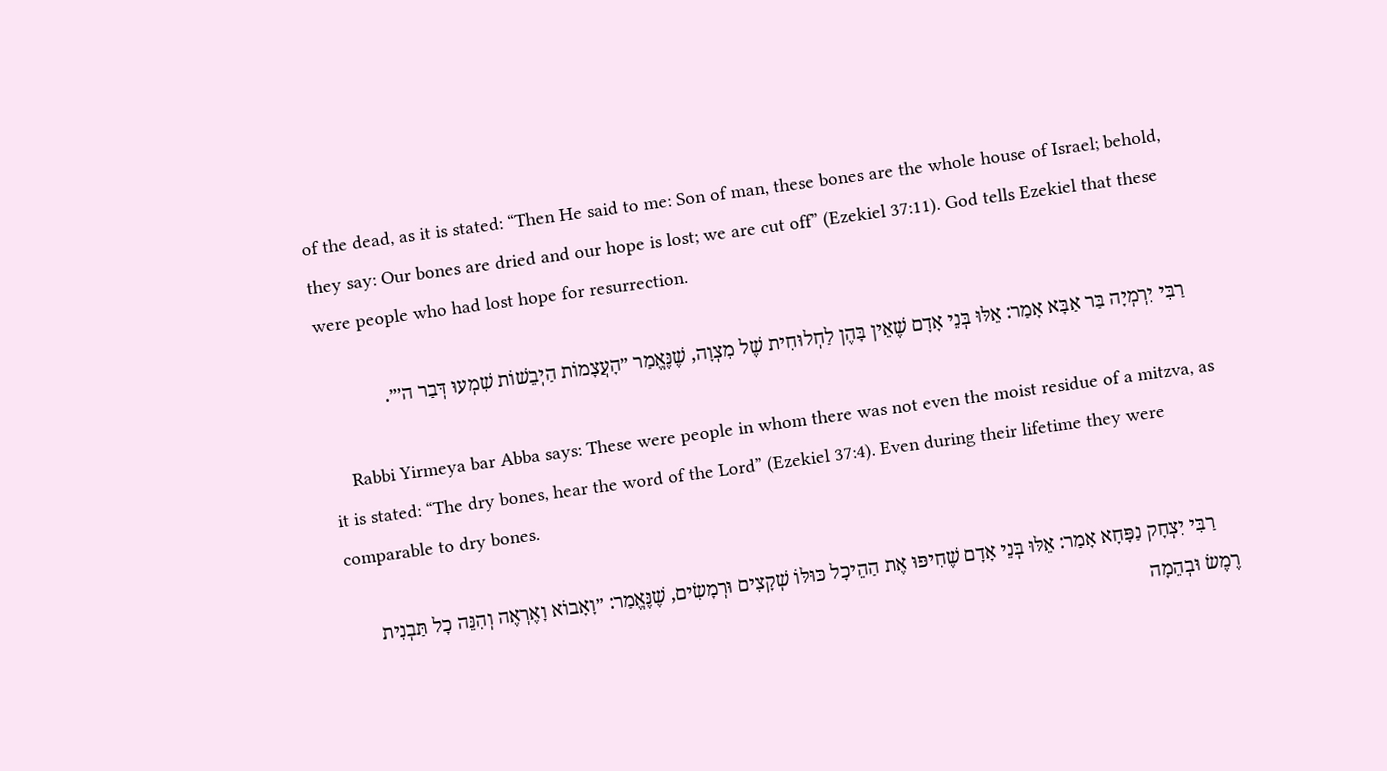of the dead, as it is stated: “Then He said to me: Son of man, these bones are the whole house of Israel; behold, they say: Our bones are dried and our hope is lost; we are cut off” (Ezekiel 37:11). God tells Ezekiel that these were people who had lost hope for resurrection.

    רַבִּי יִרְמְיָה בַּר אַבָּא אָמַר: אֵלּוּ בְּנֵי אָדָם שֶׁאֵין בָּהֶן לַחְלוּחִית שֶׁל מִצְוָה, שֶׁנֶּאֱמַר ״הָעֲצָמוֹת הַיְבֵשׁוֹת שִׁמְעוּ דְּבַר ה׳״.

    Rabbi Yirmeya bar Abba says: These were people in whom there was not even the moist residue of a mitzva, as it is stated: “The dry bones, hear the word of the Lord” (Ezekiel 37:4). Even during their lifetime they were comparable to dry bones.

    רַבִּי יִצְחָק נַפָּחָא אָמַר: אֵלּוּ בְּנֵי אָדָם שֶׁחִיפּוּ אֶת הַהֵיכָל כּוּלּוֹ שְׁקָצִים וּרְמָשִׂים, שֶׁנֶּאֱמַר: ״וָאָבוֹא וָאֶרְאֶה וְהִנֵּה כׇל תַּבְנִית רֶמֶשׂ וּבְהֵמָה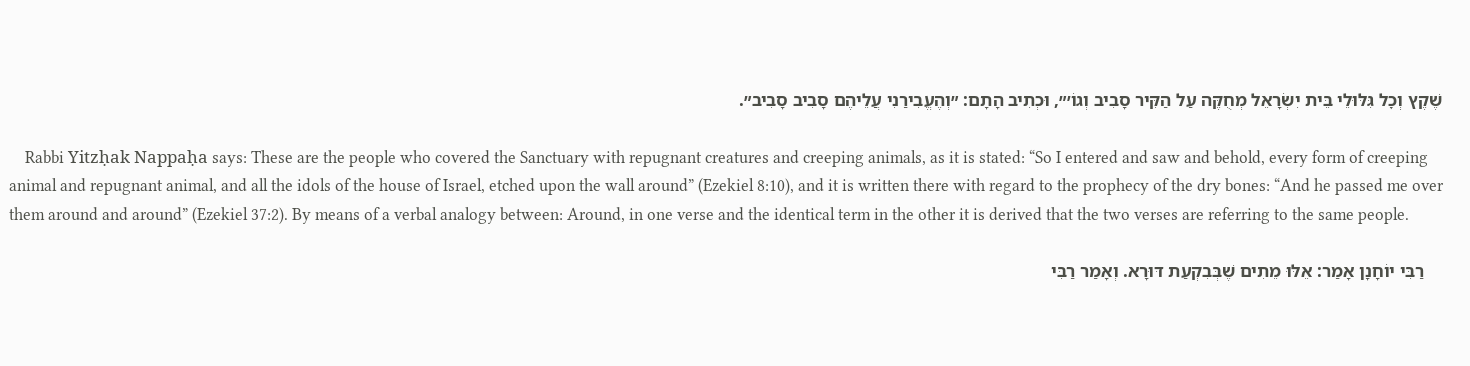שֶׁקֶץ וְכׇל גִּלּוּלֵי בֵּית יִשְׂרָאֵל מְחֻקֶּה עַל הַקִּיר סָבִיב וְגוֹ׳״, וּכְתִיב הָתָם: ״וְהֶעֱבִירַנִי עֲלֵיהֶם סָבִיב סָבִיב״.

    Rabbi Yitzḥak Nappaḥa says: These are the people who covered the Sanctuary with repugnant creatures and creeping animals, as it is stated: “So I entered and saw and behold, every form of creeping animal and repugnant animal, and all the idols of the house of Israel, etched upon the wall around” (Ezekiel 8:10), and it is written there with regard to the prophecy of the dry bones: “And he passed me over them around and around” (Ezekiel 37:2). By means of a verbal analogy between: Around, in one verse and the identical term in the other it is derived that the two verses are referring to the same people.

    רַבִּי יוֹחָנָן אָמַר: אֵלּוּ מֵתִים שֶׁבְּבִקְעַת דּוּרָא. וְאָמַר רַבִּי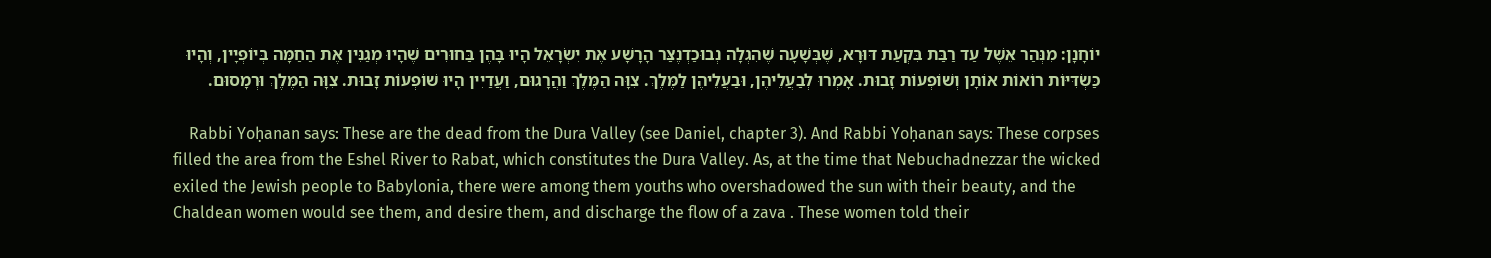יוֹחָנָן: מִנְּהַר אֵשֶׁל עַד רַבַּת בִּקְעַת דּוּרָא, שֶׁבְּשָׁעָה שֶׁהִגְלָה נְבוּכַדְנֶצַּר הָרָשָׁע אֶת יִשְׂרָאֵל הָיוּ בָּהֶן בַּחוּרִים שֶׁהָיוּ מְגַנִּין אֶת הַחַמָּה בְּיוֹפְיָין, וְהָיוּ כַּשְׂדִּיּוֹת רוֹאוֹת אוֹתָן וְשׁוֹפְעוֹת זָבוּת. אָמְרוּ לְבַעֲלֵיהֶן, וּבַעֲלֵיהֶן לַמֶּלֶךְ. צִוָּה הַמֶּלֶךְ וַהֲרָגוּם, וַעֲדַיִין הָיוּ שׁוֹפְעוֹת זָבוּת. צִוָּה הַמֶּלֶךְ וּרְמָסוּם.

    Rabbi Yoḥanan says: These are the dead from the Dura Valley (see Daniel, chapter 3). And Rabbi Yoḥanan says: These corpses filled the area from the Eshel River to Rabat, which constitutes the Dura Valley. As, at the time that Nebuchadnezzar the wicked exiled the Jewish people to Babylonia, there were among them youths who overshadowed the sun with their beauty, and the Chaldean women would see them, and desire them, and discharge the flow of a zava . These women told their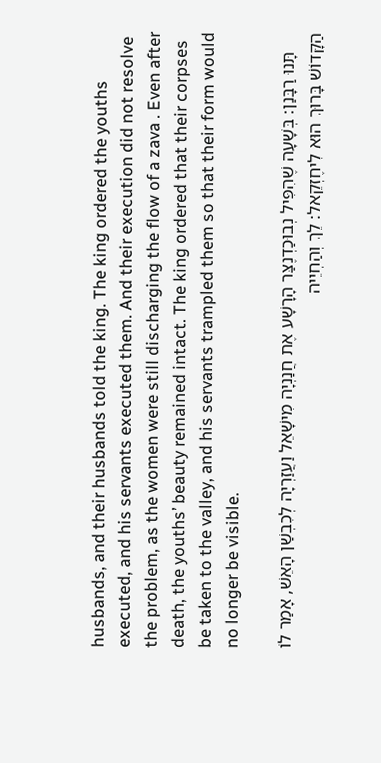husbands, and their husbands told the king. The king ordered the youths executed, and his servants executed them. And their execution did not resolve the problem, as the women were still discharging the flow of a zava . Even after death, the youths’ beauty remained intact. The king ordered that their corpses be taken to the valley, and his servants trampled them so that their form would no longer be visible.

    תָּנוּ רַבָּנַן: בְּשָׁעָה שֶׁהִפִּיל נְבוּכַדְנֶצַּר הָרָשָׁע אֶת חֲנַנְיָה מִישָׁאֵל וַעֲזַרְיָה לְכִבְשַׁן הָאֵשׁ, אָמַר לוֹ הַקָּדוֹשׁ בָּרוּךְ הוּא לִיחֶזְקֵאל: לֵךְ וְהַחְיֵיה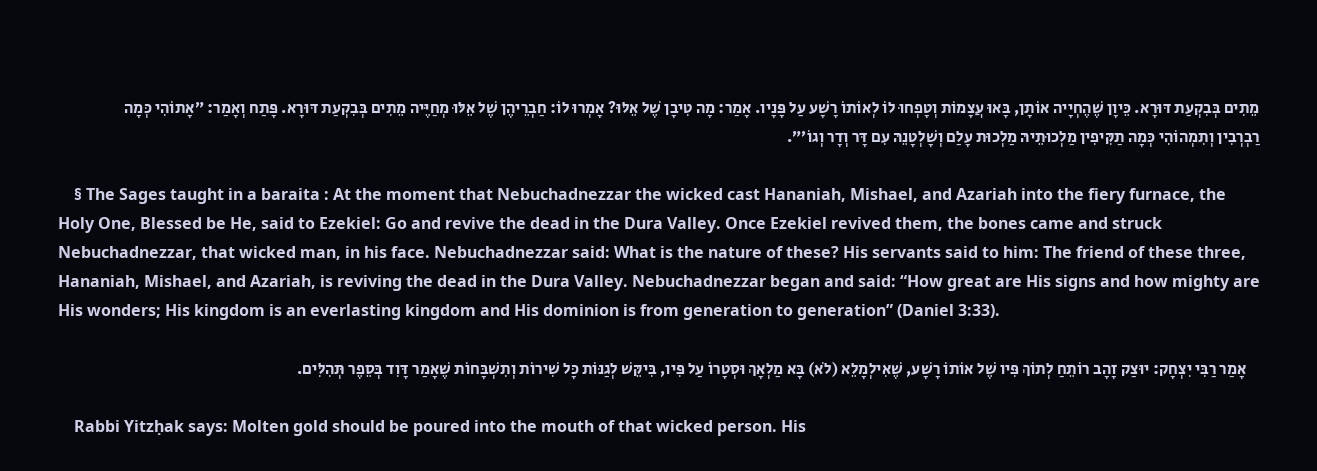מֵתִים בְּבִקְעַת דּוּרָא. כֵּיוָן שֶׁהֶחְיָיה אוֹתָן, בָּאוּ עֲצָמוֹת וְטָפְחוּ לוֹ לְאוֹתוֹ רָשָׁע עַל פָּנָיו. אָמַר: מָה טִיבָן שֶׁל אֵלּוּ? אָמְרוּ לוֹ: חַבְרֵיהֶן שֶׁל אֵלּוּ מְחַיֶּיה מֵתִים בְּבִקְעַת דּוּרָא. פָּתַח וְאָמַר: ״אָתוֹהִי כְּמָה רַבְרְבִין וְתִמְהוֹהִי כְּמָה תַקִּיפִין מַלְכוּתֵיהּ מַלְכוּת עָלַם וְשׇׁלְטָנֵהּ עִם דָּר וְדָר וְגוֹ׳״.

    § The Sages taught in a baraita : At the moment that Nebuchadnezzar the wicked cast Hananiah, Mishael, and Azariah into the fiery furnace, the Holy One, Blessed be He, said to Ezekiel: Go and revive the dead in the Dura Valley. Once Ezekiel revived them, the bones came and struck Nebuchadnezzar, that wicked man, in his face. Nebuchadnezzar said: What is the nature of these? His servants said to him: The friend of these three, Hananiah, Mishael, and Azariah, is reviving the dead in the Dura Valley. Nebuchadnezzar began and said: “How great are His signs and how mighty are His wonders; His kingdom is an everlasting kingdom and His dominion is from generation to generation” (Daniel 3:33).

    אָמַר רַבִּי יִצְחָק: יוּצַק זָהָב רוֹתֵחַ לְתוֹךְ פִּיו שֶׁל אוֹתוֹ רָשָׁע, שֶׁאִילְמָלֵא (לֹא) בָּא מַלְאָךְ וּסְטָרוֹ עַל פִּיו, בִּיקֵּשׁ לְגַנּוֹת כׇּל שִׁירוֹת וְתִשְׁבָּחוֹת שֶׁאָמַר דָּוִד בְּסֵפֶר תְּהִלִּים.

    Rabbi Yitzḥak says: Molten gold should be poured into the mouth of that wicked person. His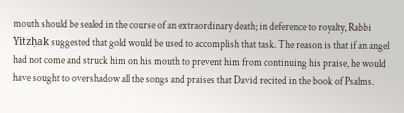mouth should be sealed in the course of an extraordinary death; in deference to royalty, Rabbi Yitzḥak suggested that gold would be used to accomplish that task. The reason is that if an angel had not come and struck him on his mouth to prevent him from continuing his praise, he would have sought to overshadow all the songs and praises that David recited in the book of Psalms.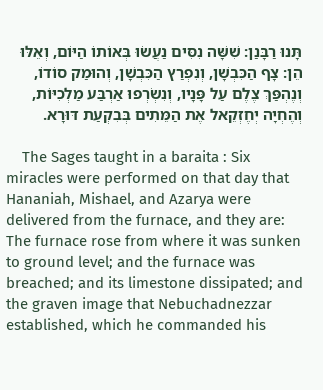תָּנוּ רַבָּנַן: שִׁשָּׁה נִסִּים נַעֲשׂוּ בְּאוֹתוֹ הַיּוֹם, וְאֵלּוּ הֵן: צָף הַכִּבְשָׁן, וְנִפְרַץ הַכִּבְשָׁן, וְהוּמַק סוֹדוֹ, וְנֶהְפַּךְ צֶלֶם עַל פָּנָיו, וְנִשְׂרְפוּ אַרְבַּע מַלְכִיּוֹת, וְהֶחְיָה יְחֶזְקֵאל אֶת הַמֵּתִים בְּבִקְעַת דּוּרָא.

    The Sages taught in a baraita : Six miracles were performed on that day that Hananiah, Mishael, and Azarya were delivered from the furnace, and they are: The furnace rose from where it was sunken to ground level; and the furnace was breached; and its limestone dissipated; and the graven image that Nebuchadnezzar established, which he commanded his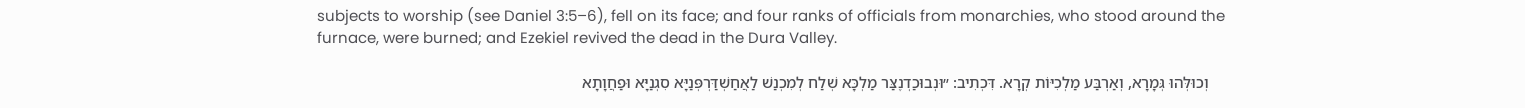subjects to worship (see Daniel 3:5–6), fell on its face; and four ranks of officials from monarchies, who stood around the furnace, were burned; and Ezekiel revived the dead in the Dura Valley.

    וְכוּלְּהוּ גְּמָרָא, וְאַרְבַּע מַלְכִיּוֹת קְרָא. דִּכְתִיב: ״וּנְבוּכַדְנֶצַּר מַלְכָּא שְׁלַח לְמִכְנַשׁ לַאֲחַשְׁדַּרְפְּנַיָּא סִגְנַיָּא וּפַחֲוָתָא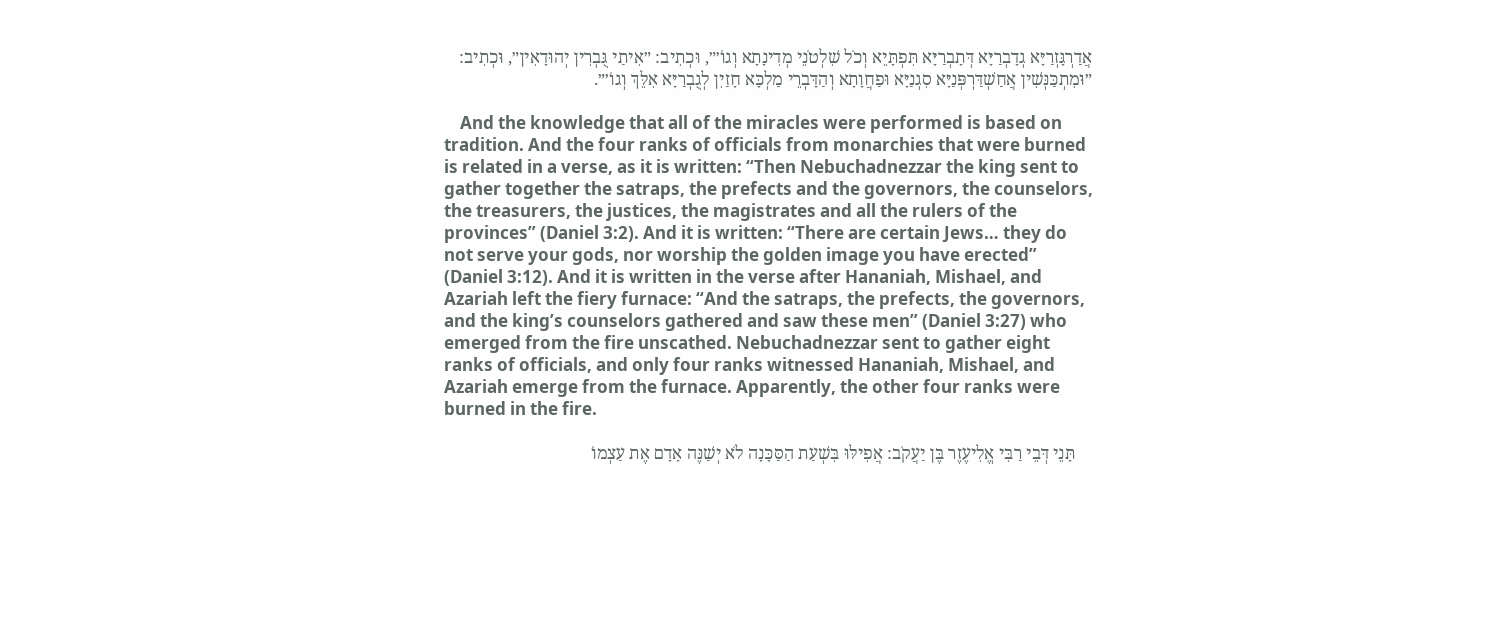אֲדַרְגָּזְרַיָּא גְדָבְרַיָּא דְּתָבְרַיָּא תִּפְתָּיֵא וְכֹל שִׁלְטֹנֵי מְדִינָתָא וְגוֹ׳״, וּכְתִיב: ״אִיתַי גֻּבְרִין יְהוּדָאִין״, וּכְתִיב: ״וּמִתְכַּנְּשִׁין אֲחַשְׁדַּרְפְּנַיָּא סִגְנַיָּא וּפַחֲוָתָא וְהַדָּבְרֵי מַלְכָּא חָזַיִן לְגֻבְרַיָּא אִלֵּךְ וְגוֹ׳״.

    And the knowledge that all of the miracles were performed is based on tradition. And the four ranks of officials from monarchies that were burned is related in a verse, as it is written: “Then Nebuchadnezzar the king sent to gather together the satraps, the prefects and the governors, the counselors, the treasurers, the justices, the magistrates and all the rulers of the provinces” (Daniel 3:2). And it is written: “There are certain Jews… they do not serve your gods, nor worship the golden image you have erected” (Daniel 3:12). And it is written in the verse after Hananiah, Mishael, and Azariah left the fiery furnace: “And the satraps, the prefects, the governors, and the king’s counselors gathered and saw these men” (Daniel 3:27) who emerged from the fire unscathed. Nebuchadnezzar sent to gather eight ranks of officials, and only four ranks witnessed Hananiah, Mishael, and Azariah emerge from the furnace. Apparently, the other four ranks were burned in the fire.

    תָּנֵי דְּבֵי רַבִּי אֱלִיעֶזֶר בֶּן יַעֲקֹב: אֲפִילּוּ בִּשְׁעַת הַסַּכָּנָה לֹא יְשַׁנֶּה אָדָם אֶת עַצְמוֹ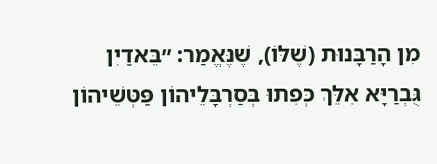מִן הָרַבָּנוּת (שֶׁלּוֹ), שֶׁנֶּאֱמַר: ״בֵּאדַיִן גֻּבְרַיָּא אִלֵּךְ כְּפִתוּ בְּסַרְבָּלֵיהוֹן פַּטְּשֵׁיהוֹן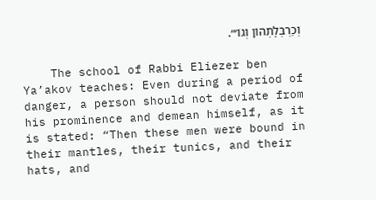וְכַרְבְּלָתְהוֹן וְגוֹ׳״.

    The school of Rabbi Eliezer ben Ya’akov teaches: Even during a period of danger, a person should not deviate from his prominence and demean himself, as it is stated: “Then these men were bound in their mantles, their tunics, and their hats, and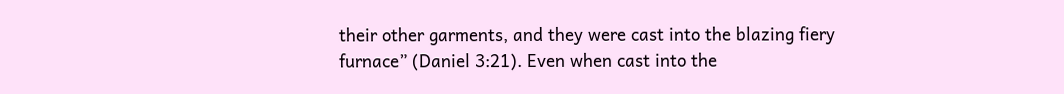their other garments, and they were cast into the blazing fiery furnace” (Daniel 3:21). Even when cast into the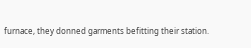furnace, they donned garments befitting their station.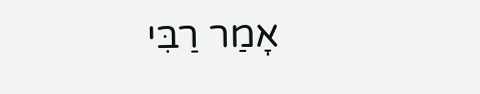אָמַר רַבִּי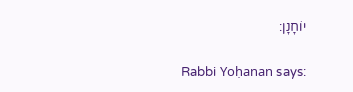יוֹחָנָן:

    Rabbi Yoḥanan says: